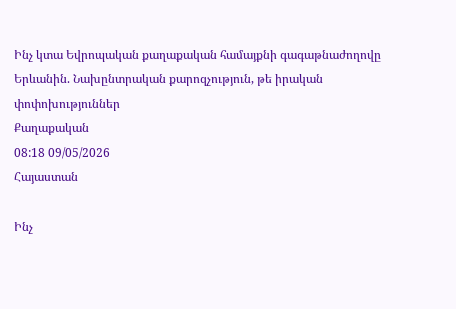Ինչ կտա Եվրոպական քաղաքական համայքնի գագաթնաժողովը Երևանին. Նախընտրական քարոզչություն, թե իրական փոփոխություններ
Քաղաքական
08:18 09/05/2026
Հայաստան

Ինչ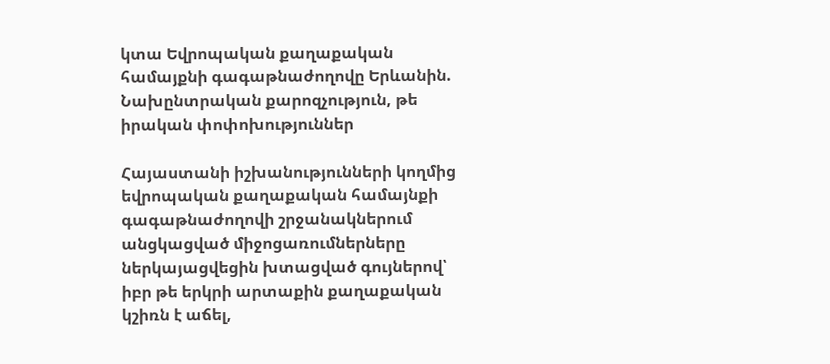կտա Եվրոպական քաղաքական համայքնի գագաթնաժողովը Երևանին. Նախընտրական քարոզչություն, թե իրական փոփոխություններ

Հայաստանի իշխանությունների կողմից եվրոպական քաղաքական համայնքի գագաթնաժողովի շրջանակներում անցկացված միջոցառումներները ներկայացվեցին խտացված գույներով՝ իբր թե երկրի արտաքին քաղաքական կշիռն է աճել,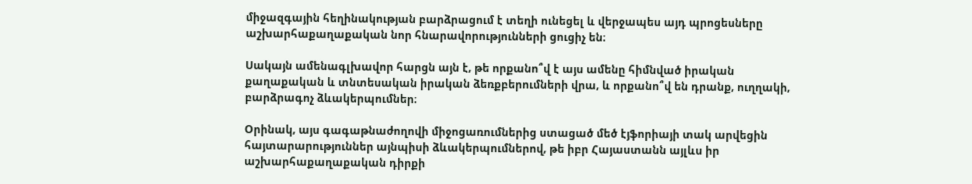միջազգային հեղինակության բարձրացում է տեղի ունեցել և վերջապես այդ պրոցեսները աշխարհաքաղաքական նոր հնարավորությունների ցուցիչ են։

Սակայն ամենագլխավոր հարցն այն է, թե որքանո՞վ է այս ամենը հիմնված իրական քաղաքական և տնտեսական իրական ձեռքբերումների վրա, և որքանո՞վ են դրանք, ուղղակի, բարձրագոչ ձևակերպումներ։

Օրինակ, այս գագաթնաժողովի միջոցառումներից ստացած մեծ էյֆորիայի տակ արվեցին հայտարարություններ այնպիսի ձևակերպումներով, թե իբր Հայաստանն այլևս իր աշխարհաքաղաքական դիրքի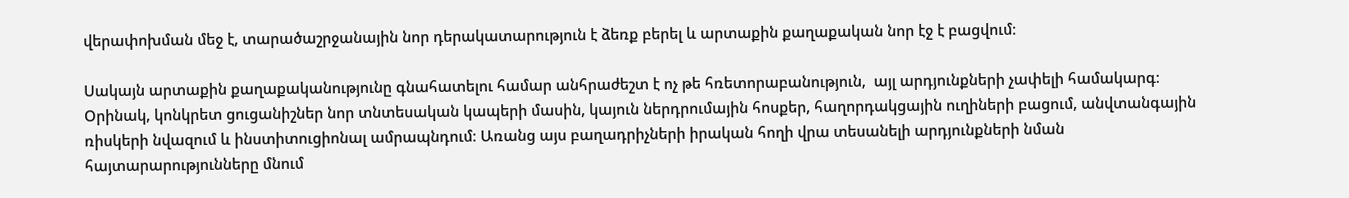վերափոխման մեջ է, տարածաշրջանային նոր դերակատարություն է ձեռք բերել և արտաքին քաղաքական նոր էջ է բացվում։

Սակայն արտաքին քաղաքականությունը գնահատելու համար անհրաժեշտ է ոչ թե հռետորաբանություն,  այլ արդյունքների չափելի համակարգ։ Օրինակ, կոնկրետ ցուցանիշներ նոր տնտեսական կապերի մասին, կայուն ներդրումային հոսքեր, հաղորդակցային ուղիների բացում, անվտանգային ռիսկերի նվազում և ինստիտուցիոնալ ամրապնդում։ Առանց այս բաղադրիչների իրական հողի վրա տեսանելի արդյունքների նման հայտարարությունները մնում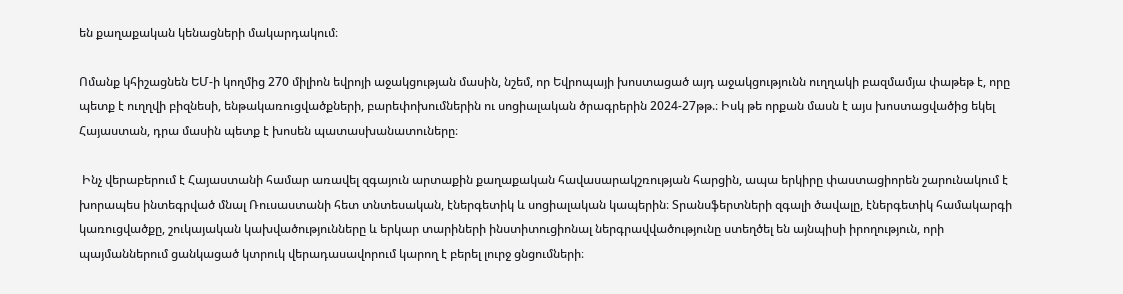են քաղաքական կենացների մակարդակում։

Ոմանք կհիշացնեն ԵՄ-ի կողմից 270 միլիոն եվրոյի աջակցության մասին, նշեմ, որ Եվրոպայի խոստացած այդ աջակցությունն ուղղակի բազմամյա փաթեթ է, որը պետք է ուղղվի բիզնեսի, ենթակառուցվածքների, բարեփոխումներին ու սոցիալական ծրագրերին 2024-27թթ.։ Իսկ թե որքան մասն է այս խոստացվածից եկել Հայաստան, դրա մասին պետք է խոսեն պատասխանատուները։

 Ինչ վերաբերում է Հայաստանի համար առավել զգայուն արտաքին քաղաքական հավասարակշռության հարցին, ապա երկիրը փաստացիորեն շարունակում է խորապես ինտեգրված մնալ Ռուսաստանի հետ տնտեսական, էներգետիկ և սոցիալական կապերին։ Տրանսֆերտների զգալի ծավալը, էներգետիկ համակարգի կառուցվածքը, շուկայական կախվածությունները և երկար տարիների ինստիտուցիոնալ ներգրավվածությունը ստեղծել են այնպիսի իրողություն, որի պայմաններում ցանկացած կտրուկ վերադասավորում կարող է բերել լուրջ ցնցումների։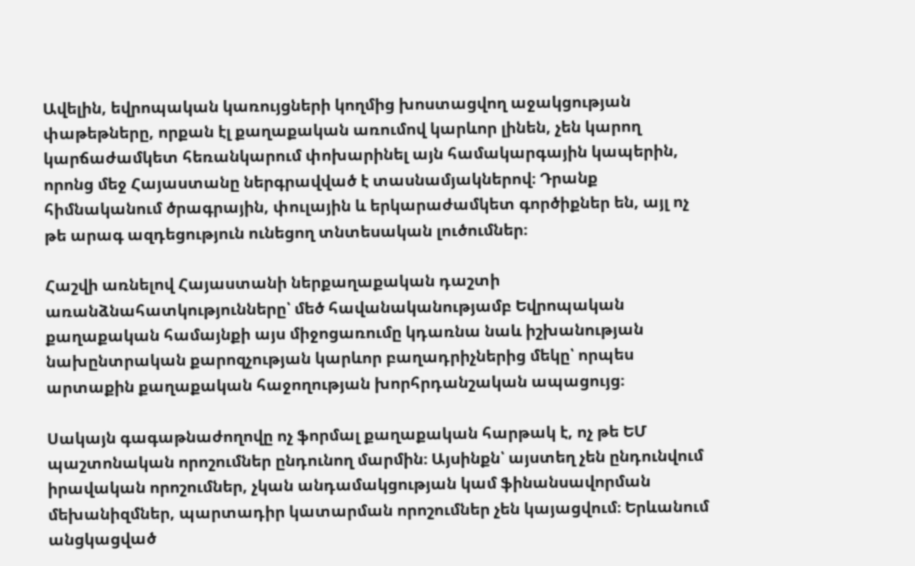Ավելին, եվրոպական կառույցների կողմից խոստացվող աջակցության փաթեթները, որքան էլ քաղաքական առումով կարևոր լինեն, չեն կարող կարճաժամկետ հեռանկարում փոխարինել այն համակարգային կապերին, որոնց մեջ Հայաստանը ներգրավված է տասնամյակներով։ Դրանք հիմնականում ծրագրային, փուլային և երկարաժամկետ գործիքներ են, այլ ոչ թե արագ ազդեցություն ունեցող տնտեսական լուծումներ։

Հաշվի առնելով Հայաստանի ներքաղաքական դաշտի առանձնահատկությունները՝ մեծ հավանականությամբ Եվրոպական քաղաքական համայնքի այս միջոցառումը կդառնա նաև իշխանության նախընտրական քարոզչության կարևոր բաղադրիչներից մեկը՝ որպես արտաքին քաղաքական հաջողության խորհրդանշական ապացույց։

Սակայն գագաթնաժողովը ոչ ֆորմալ քաղաքական հարթակ է, ոչ թե ԵՄ պաշտոնական որոշումներ ընդունող մարմին։ Այսինքն՝ այստեղ չեն ընդունվում իրավական որոշումներ, չկան անդամակցության կամ ֆինանսավորման մեխանիզմներ, պարտադիր կատարման որոշումներ չեն կայացվում։ Երևանում անցկացված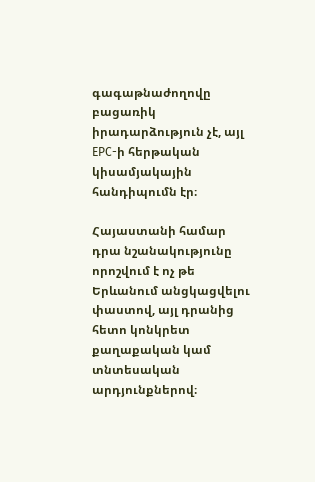գագաթնաժողովը բացառիկ իրադարձություն չէ, այլ EPC-ի հերթական կիսամյակային հանդիպումն էր։

Հայաստանի համար դրա նշանակությունը որոշվում է ոչ թե Երևանում անցկացվելու  փաստով, այլ դրանից հետո կոնկրետ քաղաքական կամ տնտեսական արդյունքներով։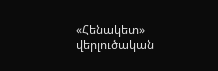«Հենակետ» վերլուծական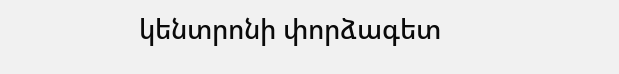կենտրոնի փորձագետ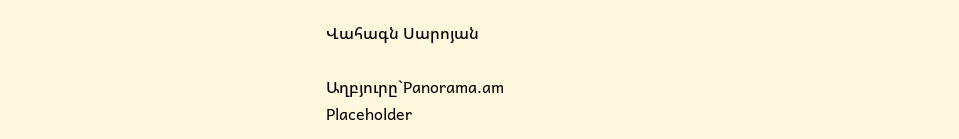Վահագն Սարոյան

Աղբյուրը`Panorama.am
Placeholder